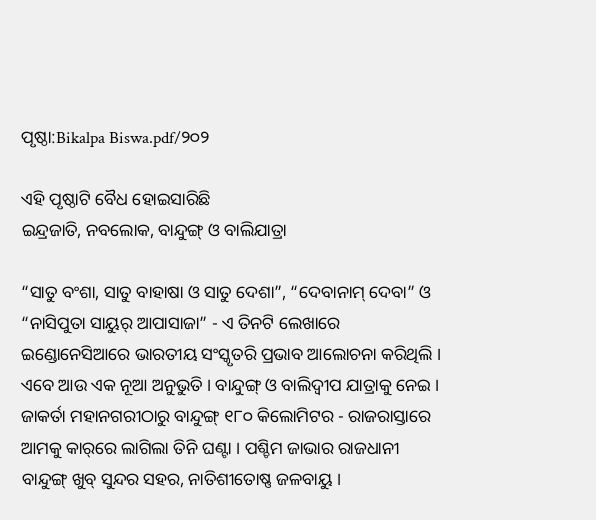ପୃଷ୍ଠା:Bikalpa Biswa.pdf/୨୦୨

ଏହି ପୃଷ୍ଠାଟି ବୈଧ ହୋଇସାରିଛି
ଇନ୍ଦ୍ରଜାତି, ନବଲୋକ, ବାନ୍ଦୁଙ୍ଗ୍ ଓ ବାଲିଯାତ୍ରା

“ସାତୁ ବଂଶା, ସାତୁ ବାହାଷା ଓ ସାତୁ ଦେଶା”, “ଦେବାନାମ୍ ଦେବା” ଓ “ନାସିପୁତା ସାୟୁର୍ ଆପାସାଜା” - ଏ ତିନଟି ଲେଖାରେ ଇଣ୍ଡୋନେସିଆରେ ଭାରତୀୟ ସଂସ୍କୃତରି ପ୍ରଭାବ ଆଲୋଚନା କରିଥିଲି । ଏବେ ଆଉ ଏକ ନୂଆ ଅନୁଭୁତି । ବାନ୍ଦୁଙ୍ଗ୍ ଓ ବାଲିଦ୍ୱୀପ ଯାତ୍ରାକୁ ନେଇ । ଜାକର୍ତା ମହାନଗରୀଠାରୁ ବାନ୍ଦୁଙ୍ଗ୍ ୧୮୦ କିଲୋମିଟର - ରାଜରାସ୍ତାରେ ଆମକୁ କାର୍‌ରେ ଲାଗିଲା ତିନି ଘଣ୍ଟା । ପଶ୍ଚିମ ଜାଭାର ରାଜଧାନୀ ବାନ୍ଦୁଙ୍ଗ୍ ଖୁବ୍ ସୁନ୍ଦର ସହର, ନାତିଶୀତୋଷ୍ଣ ଜଳବାୟୁ ।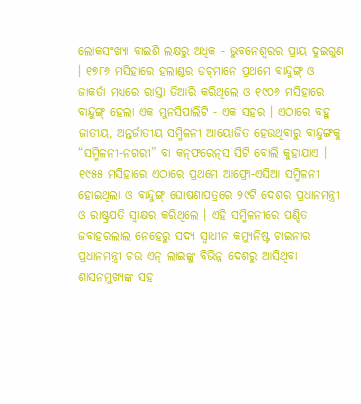ଲୋକସଂଖ୍ୟା ବାଇଶି ଲକ୍ଷରୁ ଅଧିକ - ଭୁବନେଶ୍ୱରର ପ୍ରାୟ ଦୁଇଗୁଣ । ୧୭୮୬ ମସିହାରେ ହଲାଣ୍ଡର ଡଚ୍‌ମାନେ ପ୍ରଥମେ ବାନ୍ଦୁଙ୍ଗ୍ ଓ ଜାକର୍ତା ମଧ୍ୟରେ ରାସ୍ତା ତିଆରି କରିଥିଲେ ଓ ୧୯୦୬ ମସିହାରେ ବାନ୍ଦୁଙ୍ଗ୍ ହେଲା ଏକ ମୁନସିପାଲିଟି - ଏକ ସହର । ଏଠାରେ ବହୁ ଜାତୀୟ, ଅନ୍ତର୍ଜାତୀୟ ସମ୍ମିଳନୀ ଆୟୋଜିତ ହେଉଥିବାରୁ ବାନ୍ଦୁଙ୍ଗକୁ “ସମ୍ମିଳନୀ-ନଗରୀ” ବା କନ୍‌ଫରେନ୍‌ସ ସିଟି ବୋଲି କୁହାଯାଏ । ୧୯୫୫ ମସିହାରେ ଏଠାରେ ପ୍ରଥମେ ଆଫ୍ରୋ-ଏସିଆ ସମ୍ମିଳନୀ ହୋଇଥିଲା ଓ ବାନ୍ଦୁଙ୍ଗ୍ ଘୋଷଣାପତ୍ରରେ ୨୯ଟି ଦେଶର ପ୍ରଧାନମନ୍ତ୍ରୀ ଓ ରାଷ୍ଟ୍ରପତି ସ୍ୱାକ୍ଷର କରିଥିଲେ । ଏହି ସମ୍ମିଳନୀରେ ପଣ୍ଡିତ ଜବାହରଲାଲ ନେହେରୁ ସଦ୍ୟ ସ୍ୱାଧୀନ କମ୍ୟୁନିଷ୍ଟ ଚାଇନାର ପ୍ରଧାନମନ୍ତ୍ରୀ ଚଉ ଏନ୍ ଲାଇଙ୍କୁ ବିଭିନ୍ନ ଦେଶରୁ ଆସିଥିବା ଶାସନମୁଖ୍ୟଙ୍କ ସହ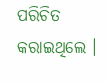ପରିଚିତ କରାଇଥିଲେ ।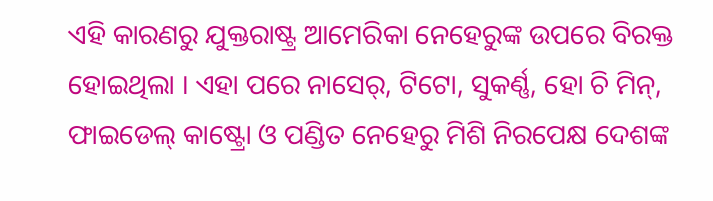ଏହି କାରଣରୁ ଯୁକ୍ତରାଷ୍ଟ୍ର ଆମେରିକା ନେହେରୁଙ୍କ ଉପରେ ବିରକ୍ତ ହୋଇଥିଲା । ଏହା ପରେ ନାସେର୍, ଟିଟୋ, ସୁକର୍ଣ୍ଣ, ହୋ ଚି ମିନ୍, ଫାଇଡେଲ୍ କାଷ୍ଟ୍ରୋ ଓ ପଣ୍ଡିତ ନେହେରୁ ମିଶି ନିରପେକ୍ଷ ଦେଶଙ୍କ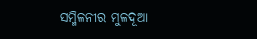ସମ୍ମିଳନୀର ମୁଳଦୂଆ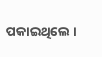ପକାଇଥିଲେ ।